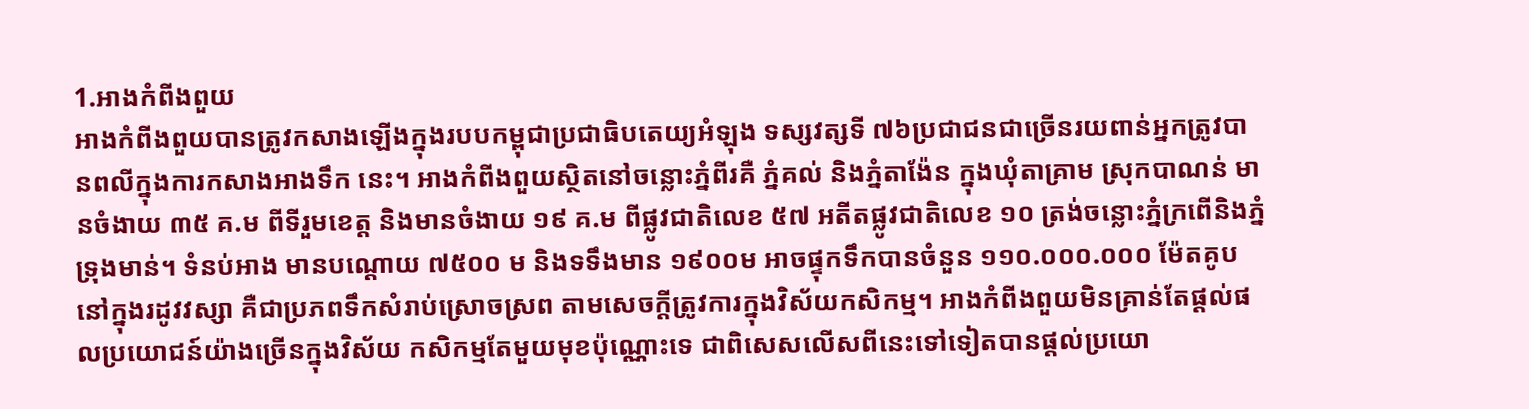1.អាងកំពីងពួយ
អាងកំពីងពួយបានត្រូវកសាងឡើងក្នុងរបបកម្ពុជាប្រជាធិបតេយ្យអំឡុង ទស្សវត្សទី ៧៦ប្រជាជនជាច្រើនរយពាន់អ្នកត្រូវបានពលីក្នុងការកសាងអាងទឹក នេះ។ អាងកំពីងពួយស្ថិតនៅចន្លោះភ្នំពីរគឺ ភ្នំគល់ និងភ្នំតាង៉ែន ក្នុងឃុំតាគ្រាម ស្រុកបាណន់ មានចំងាយ ៣៥ គ.ម ពីទីរួមខេត្ត និងមានចំងាយ ១៩ គ.ម ពីផ្លូវជាតិលេខ ៥៧ អតីតផ្លូវជាតិលេខ ១០ ត្រង់ចន្លោះភ្នំក្រពើនិងភ្នំទ្រុងមាន់។ ទំនប់អាង មានបណ្តោយ ៧៥០០ ម និងទទឹងមាន ១៩០០ម អាចផ្ទុកទឹកបានចំនួន ១១០.០០០.០០០ ម៉ែតគូប នៅក្នុងរដូវវស្សា គឺជាប្រភពទឹកសំរាប់ស្រោចស្រព តាមសេចក្តីត្រូវការក្នុងវិស័យកសិកម្ម។ អាងកំពីងពួយមិនគ្រាន់តែផ្តល់ផលប្រយោជន៍យ៉ាងច្រើនក្នុងវិស័យ កសិកម្មតែមួយមុខប៉ុណ្ណោះទេ ជាពិសេសលើសពីនេះទៅទៀតបានផ្តល់ប្រយោ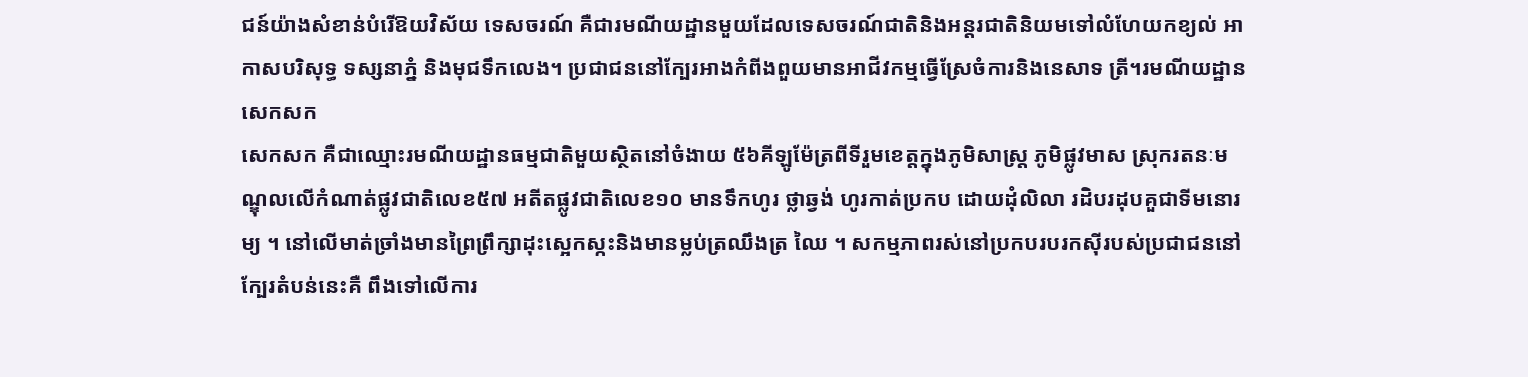ជន៍យ៉ាងសំខាន់បំរើឱយវិស័យ ទេសចរណ៍ គឺជារមណីយដ្ឋានមួយដែលទេសចរណ៍ជាតិនិងអន្តរជាតិនិយមទៅលំហែយកខ្យល់ អាកាសបរិសុទ្ធ ទស្សនាភ្នំ និងមុជទឹកលេង។ ប្រជាជននៅក្បែរអាងកំពីងពួយមានអាជីវកម្មធ្វើស្រែចំការនិងនេសាទ ត្រី។រមណីយដ្ឋានសេកសក
សេកសក គឺជាឈ្មោះរមណីយដ្ឋានធម្មជាតិមួយស្ថិតនៅចំងាយ ៥៦គីឡូម៉ែត្រពីទីរួមខេត្តក្នុងភូមិសាស្រ្ត ភូមិផ្លូវមាស ស្រុករតនៈមណ្ឌុលលើកំណាត់ផ្លូវជាតិលេខ៥៧ អតីតផ្លូវជាតិលេខ១០ មានទឹកហូរ ថ្លាឆ្វង់ ហូរកាត់ប្រកប ដោយដុំលិលា រដិបរដុបគួជាទីមនោរម្យ ។ នៅលើមាត់ច្រាំងមានព្រៃព្រឹក្សាដុះស្អេកស្កះនិងមានម្លប់ត្រឈឹងត្រ ឈៃ ។ សកម្មភាពរស់នៅប្រកបរបរកស៊ីរបស់ប្រជាជននៅក្បែរតំបន់នេះគឺ ពឹងទៅលើការ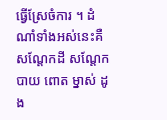ធ្វើស្រែចំការ ។ ដំណាំទាំងអស់នេះគឺសណ្តែកដី សណ្តែកបាយ ពោត ម្នាស់ ដូង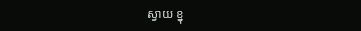ស្វាយ ខ្នុ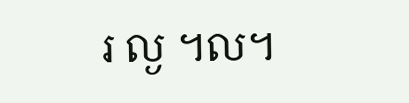រ ល្ង ។ល។